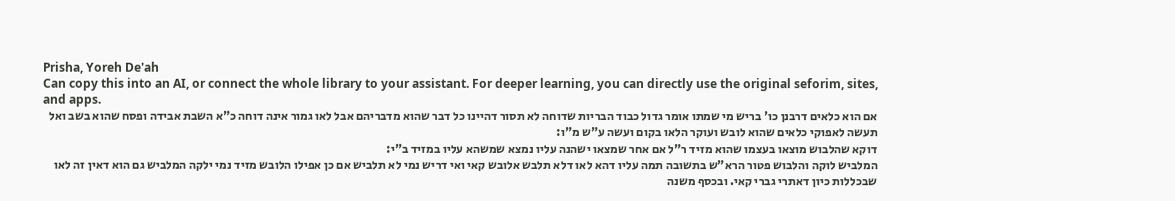Prisha, Yoreh De'ah
Can copy this into an AI, or connect the whole library to your assistant. For deeper learning, you can directly use the original seforim, sites, and apps.
אם הוא כלאים דרבנן כו' בריש מי שמתו אומר גדול כבוד הבריות שדוחה לא תסור דהיינו כל דבר שהוא מדבריהם אבל לאו גמור אינה דוחה כ"א השבת אבידה ופסח שהוא בשב ואל תעשה לאפוקי כלאים שהוא לובש ועוקר הלאו בקום ועשה ע"ש מ"ו:
דוקא שהלבוש מוצאו בעצמו שהוא מזיד ר"ל אם אחר שמצאו ישהנה עליו נמצא שמשהא עליו במזיד ב"י:
המלביש לוקה והלבוש פטור הרא"ש בתשובה תמה עליו דהא לאו דלא תלבש אלובש קאי ואי דריש נמי לא תלביש אם כן אפילו הלובש מזיד נמי ילקה המלביש גם הוא דאין זה לאו שבכללות כיון דאתרי גברי קאי. ובכסף משנה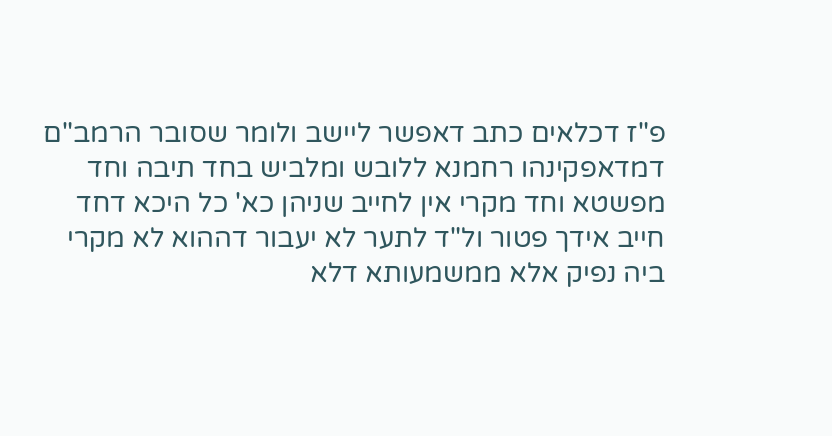פ"ז דכלאים כתב דאפשר ליישב ולומר שסובר הרמב"ם דמדאפקינהו רחמנא ללובש ומלביש בחד תיבה וחד מפשטא וחד מקרי אין לחייב שניהן כא' כל היכא דחד חייב אידך פטור ול"ד לתער לא יעבור דההוא לא מקרי ביה נפיק אלא ממשמעותא דלא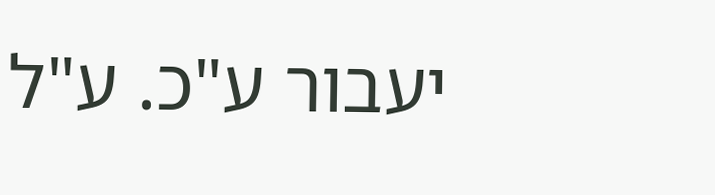יעבור ע"כ. ע"ל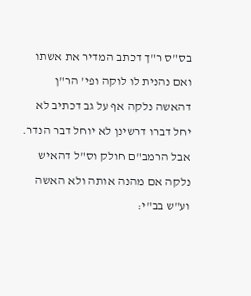בס"ס ר"ך דכתב המדיר את אשתו ואם נהנית לו לוקה ופי' הר"ן דהאשה נלקה אף על גב דכתיב לא יחל דברו דרשינן לא יוחל דבר הנדר. אבל הרמב"ם חולק וס"ל דהאיש נלקה אם מהנה אותה ולא האשה וע"ש בב"י: